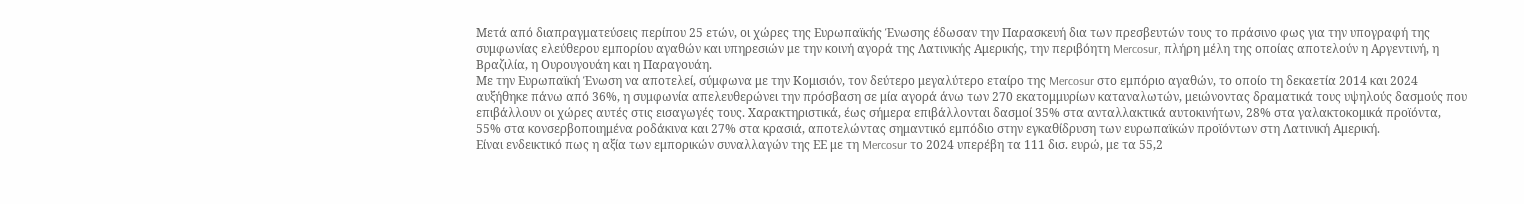Μετά από διαπραγματεύσεις περίπου 25 ετών, οι χώρες της Ευρωπαϊκής Ένωσης έδωσαν την Παρασκευή δια των πρεσβευτών τους το πράσινο φως για την υπογραφή της συμφωνίας ελεύθερου εμπορίου αγαθών και υπηρεσιών με την κοινή αγορά της Λατινικής Αμερικής, την περιβόητη Mercosur, πλήρη μέλη της οποίας αποτελούν η Αργεντινή, η Βραζιλία, η Ουρουγουάη και η Παραγουάη.
Με την Ευρωπαϊκή Ένωση να αποτελεί, σύμφωνα με την Κομισιόν, τον δεύτερο μεγαλύτερο εταίρο της Mercosur στο εμπόριο αγαθών, το οποίο τη δεκαετία 2014 και 2024 αυξήθηκε πάνω από 36%, η συμφωνία απελευθερώνει την πρόσβαση σε μία αγορά άνω των 270 εκατομμυρίων καταναλωτών, μειώνοντας δραματικά τους υψηλούς δασμούς που επιβάλλουν οι χώρες αυτές στις εισαγωγές τους. Χαρακτηριστικά, έως σήμερα επιβάλλονται δασμοί 35% στα ανταλλακτικά αυτοκινήτων, 28% στα γαλακτοκομικά προϊόντα, 55% στα κονσερβοποιημένα ροδάκινα και 27% στα κρασιά, αποτελώντας σημαντικό εμπόδιο στην εγκαθίδρυση των ευρωπαϊκών προϊόντων στη Λατινική Αμερική.
Είναι ενδεικτικό πως η αξία των εμπορικών συναλλαγών της ΕΕ με τη Mercosur το 2024 υπερέβη τα 111 δισ. ευρώ, με τα 55,2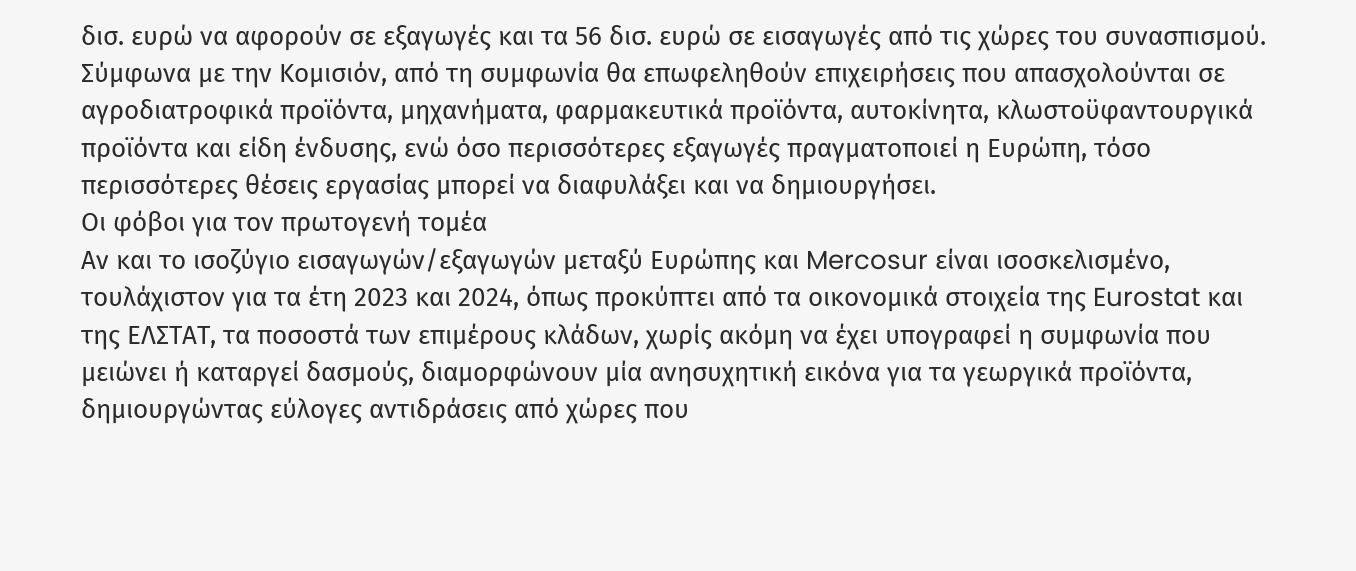δισ. ευρώ να αφορούν σε εξαγωγές και τα 56 δισ. ευρώ σε εισαγωγές από τις χώρες του συνασπισμού. Σύμφωνα με την Κομισιόν, από τη συμφωνία θα επωφεληθούν επιχειρήσεις που απασχολούνται σε αγροδιατροφικά προϊόντα, μηχανήματα, φαρμακευτικά προϊόντα, αυτοκίνητα, κλωστοϋφαντουργικά προϊόντα και είδη ένδυσης, ενώ όσο περισσότερες εξαγωγές πραγματοποιεί η Ευρώπη, τόσο περισσότερες θέσεις εργασίας μπορεί να διαφυλάξει και να δημιουργήσει.
Οι φόβοι για τον πρωτογενή τομέα
Αν και το ισοζύγιο εισαγωγών/εξαγωγών μεταξύ Ευρώπης και Mercosur είναι ισοσκελισμένο, τουλάχιστον για τα έτη 2023 και 2024, όπως προκύπτει από τα οικονομικά στοιχεία της Eurostat και της ΕΛΣΤΑΤ, τα ποσοστά των επιμέρους κλάδων, χωρίς ακόμη να έχει υπογραφεί η συμφωνία που μειώνει ή καταργεί δασμούς, διαμορφώνουν μία ανησυχητική εικόνα για τα γεωργικά προϊόντα, δημιουργώντας εύλογες αντιδράσεις από χώρες που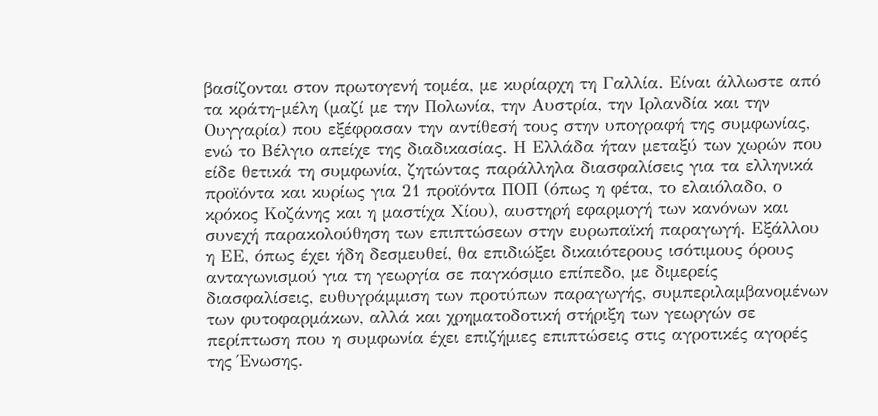βασίζονται στον πρωτογενή τομέα, με κυρίαρχη τη Γαλλία. Είναι άλλωστε από τα κράτη-μέλη (μαζί με την Πολωνία, την Αυστρία, την Ιρλανδία και την Ουγγαρία) που εξέφρασαν την αντίθεσή τους στην υπογραφή της συμφωνίας, ενώ το Βέλγιο απείχε της διαδικασίας. Η Ελλάδα ήταν μεταξύ των χωρών που είδε θετικά τη συμφωνία, ζητώντας παράλληλα διασφαλίσεις για τα ελληνικά προϊόντα και κυρίως για 21 προϊόντα ΠΟΠ (όπως η φέτα, το ελαιόλαδο, ο κρόκος Κοζάνης και η μαστίχα Χίου), αυστηρή εφαρμογή των κανόνων και συνεχή παρακολούθηση των επιπτώσεων στην ευρωπαϊκή παραγωγή. Εξάλλου η ΕΕ, όπως έχει ήδη δεσμευθεί, θα επιδιώξει δικαιότερους ισότιμους όρους ανταγωνισμού για τη γεωργία σε παγκόσμιο επίπεδο, με διμερείς διασφαλίσεις, ευθυγράμμιση των προτύπων παραγωγής, συμπεριλαμβανομένων των φυτοφαρμάκων, αλλά και χρηματοδοτική στήριξη των γεωργών σε περίπτωση που η συμφωνία έχει επιζήμιες επιπτώσεις στις αγροτικές αγορές της Ένωσης.